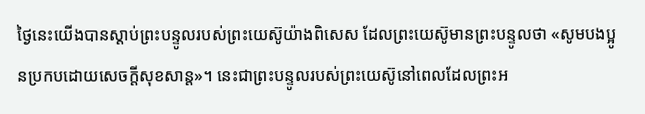ថ្ងៃនេះយើងបានស្តាប់ព្រះបន្ទូលរបស់ព្រះយេស៊ូយ៉ាងពិសេស ដែលព្រះយេស៊ូមានព្រះបន្ទូលថា «សូមបងប្អូនប្រកបដោយសេចក្តីសុខសាន្ត»។ នេះជាព្រះបន្ទូលរបស់ព្រះយេស៊ូនៅពេលដែលព្រះអ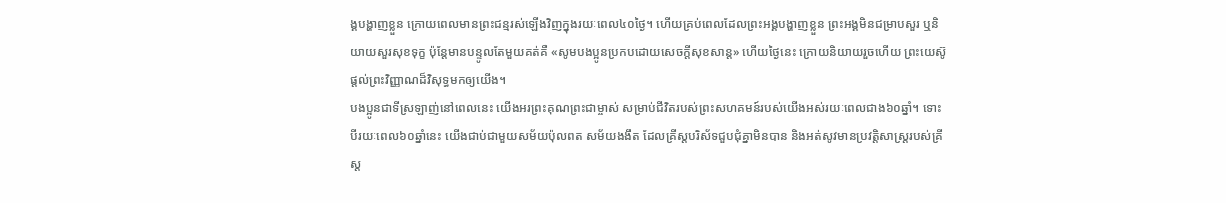ង្គបង្ហាញខ្លួន ក្រោយពេលមានព្រះជន្មរស់ឡើងវិញក្នុងរយៈពេល៤០ថ្ងៃ។ ហើយគ្រប់ពេលដែលព្រះអង្គបង្ហាញខ្លួន ព្រះអង្គមិនជម្រាបសួរ ឬនិយាយសួរសុខទុក្ខ ប៉ុន្តែមានបន្ទូលតែមួយគត់គឺ «សូមបងប្អូនប្រកបដោយសេចក្តីសុខសាន្ត» ហើយថ្ងៃនេះ ក្រោយនិយាយរួចហើយ ព្រះយេស៊ូផ្តល់ព្រះវិញ្ញាណដ៏វិសុទ្ធមកឲ្យយើង។
បងប្អូនជាទីស្រឡាញ់នៅពេលនេះ យើងអរព្រះគុណព្រះជាម្ចាស់ សម្រាប់ជីវិតរបស់ព្រះសហគមន៍របស់យើងអស់រយៈពេលជាង៦០ឆ្នាំ។ ទោះបីរយៈពេល៦០ឆ្នាំនេះ យើងជាប់ជាមួយសម័យប៉ុលពត សម័យងងឹត ដែលគ្រីស្តបរិស័ទជួបជុំគ្នាមិនបាន និងអត់សូវមានប្រវត្តិសាស្ត្ររបស់គ្រីស្ត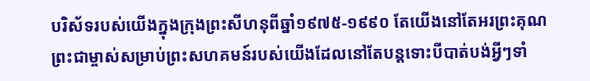បរិស័ទរបស់យើងក្នុងក្រុងព្រះសីហនុពីឆ្នាំ១៩៧៥-១៩៩០ តែយើងនៅតែអរព្រះគុណព្រះជាម្ចាស់សម្រាប់ព្រះសហគមន៍របស់យើងដែលនៅតែបន្តទោះបីបាត់បង់អ្វីៗទាំ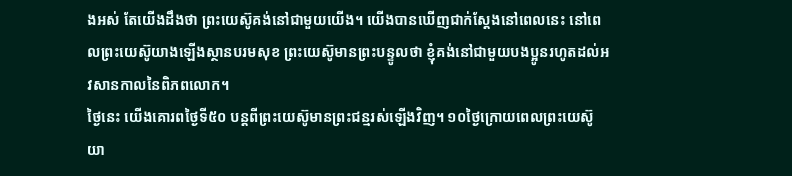ងអស់ តែយើងដឹងថា ព្រះយេស៊ូគង់នៅជាមួយយើង។ យើងបានឃើញជាក់ស្តែងនៅពេលនេះ នៅពេលព្រះយេស៊ូយាងឡើងស្ថានបរមសុខ ព្រះយេស៊ូមានព្រះបន្ទូលថា ខ្ញុំគង់នៅជាមួយបងប្អូនរហូតដល់អវសានកាលនៃពិភពលោក។
ថ្ងៃនេះ យើងគោរពថ្ងៃទី៥០ បន្តពីព្រះយេស៊ូមានព្រះជន្មរស់ឡើងវិញ។ ១០ថ្ងៃក្រោយពេលព្រះយេស៊ូយា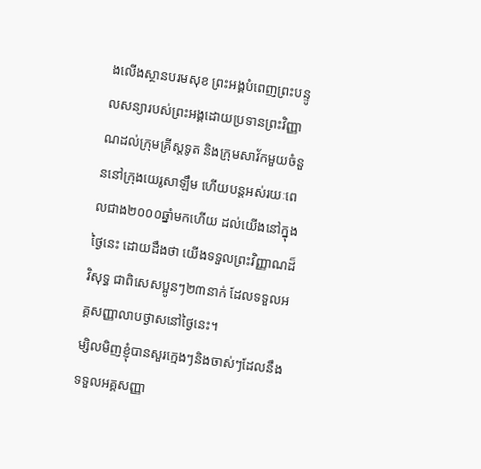ងលើងស្ថានបរមសុខ ព្រះអង្គបំពេញព្រះបន្ទូលសន្យារបស់ព្រះអង្គដោយប្រទានព្រះវិញ្ញាណដល់ក្រុមគ្រីស្តទូត និងក្រុមសាវ័កមួយចំនួននៅក្រុងយេរូសាឡឹម ហើយបន្តអស់រយៈពេលជាង២០០០ឆ្នាំមកហើយ ដល់យើងនៅក្នុងថ្ងៃនេះ ដោយដឹងថា យើងទទួលព្រះវិញ្ញាណដ៏វិសុទ្ធ ជាពិសេសប្អូនៗ២៣នាក់ ដែលទទួលអគ្គសញ្ញាលាបថ្ងាសនៅថ្ងៃនេះ។
ម្សិលមិញខ្ញុំបានសួរក្មេងៗនិងចាស់ៗដែលនឹងទទួលអគ្គសញ្ញា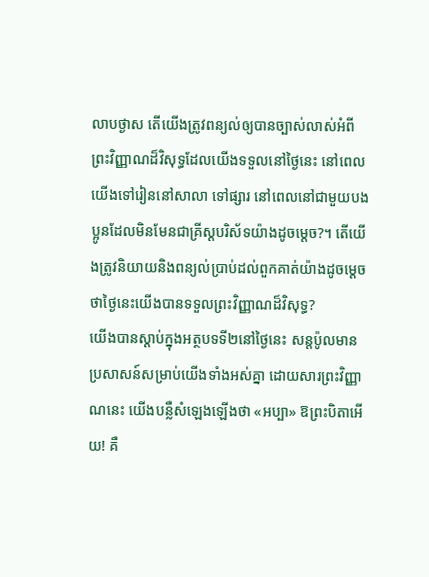លាបថ្ងាស តើយើងត្រូវពន្យល់ឲ្យបានច្បាស់លាស់អំពីព្រះវិញ្ញាណដ៏វិសុទ្ធដែលយើងទទួលនៅថ្ងៃនេះ នៅពេលយើងទៅរៀននៅសាលា ទៅផ្សារ នៅពេលនៅជាមួយបងប្អូនដែលមិនមែនជាគ្រីស្តបរិស័ទយ៉ាងដូចម្តេច?។ តើយើងត្រូវនិយាយនិងពន្យល់ប្រាប់ដល់ពួកគាត់យ៉ាងដូចម្តេច ថាថ្ងៃនេះយើងបានទទួលព្រះវិញ្ញាណដ៏វិសុទ្ធ?
យើងបានស្តាប់ក្នុងអត្ថបទទី២នៅថ្ងៃនេះ សន្តប៉ូលមានប្រសាសន៍សម្រាប់យើងទាំងអស់គ្នា ដោយសារព្រះវិញ្ញាណនេះ យើងបន្លឺសំឡេងឡើងថា «អប្បា» ឱព្រះបិតាអើយ! គឺ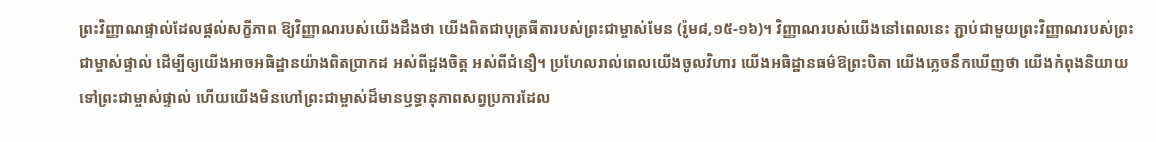ព្រះវិញ្ញាណផ្ទាល់ដែលផ្តល់សក្ខីភាព ឱ្យវិញ្ញាណរបស់យើងដឹងថា យើងពិតជាបុត្រធីតារបស់ព្រះជាម្ចាស់មែន (រ៉ូម៨,១៥-១៦)។ វិញ្ញាណរបស់យើងនៅពេលនេះ ភ្ជាប់ជាមួយព្រះវិញ្ញាណរបស់ព្រះជាម្ចាស់ផ្ទាល់ ដើម្បីឲ្យយើងអាចអធិដ្ឋានយ៉ាងពិតប្រាកដ អស់ពីដួងចិត្ត អស់ពីជំនឿ។ ប្រហែលរាល់ពេលយើងចូលវិហារ យើងអធិដ្ឋានធម៌ឱព្រះបិតា យើងភ្លេចនឹកឃើញថា យើងកំពុងនិយាយទៅព្រះជាម្ចាស់ផ្ទាល់ ហើយយើងមិនហៅព្រះជាម្ចាស់ដ៏មានឫទ្ធានុភាពសព្វប្រការដែល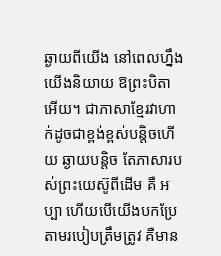ឆ្ងាយពីយើង នៅពេលហ្នឹងយើងនិយាយ ឱព្រះបិតាអើយ។ ជាភាសាខ្មែរវាហាក់ដូចជាខ្ពង់ខ្ពស់បន្តិចហើយ ឆ្ងាយបន្តិច តែភាសារបស់ព្រះយេស៊ូពីដើម គឺ អប្បា ហើយបើយើងបកប្រែតាមរបៀបត្រឹមត្រូវ គឺមាន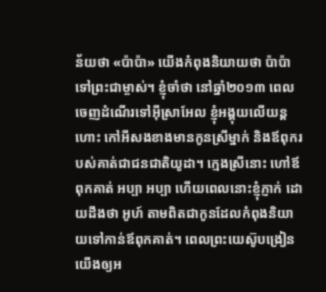ន័យថា «ប៉ាប៉ា» យើងកំពុងនិយាយថា ប៉ាប៉ា ទៅព្រះជាម្ចាស់។ ខ្ញុំចាំថា នៅឆ្នាំ២០១៣ ពេលចេញដំណើរទៅអ៊ីស្រាអែល ខ្ញុំអង្គុយលើយន្តហោះ កៅអីសងខាងមានកូនស្រីម្នាក់ និងឪពុករបស់គាត់ជាជនជាតិយូដា។ ក្មេងស្រីនោះ ហៅឪពុកគាត់ អប្បា អប្បា ហើយពេលនោះខ្ញុំភ្ញាក់ ដោយដឹងថា អូហ៍ តាមពិតជាកូនដែលកំពុងនិយាយទៅកាន់ឪពុកគាត់។ ពេលព្រះយេស៊ូបង្រៀនយើងឲ្យអ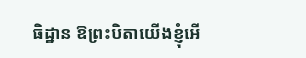ធិដ្ឋាន ឱព្រះបិតាយើងខ្ញុំអើ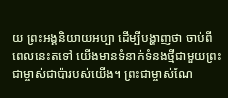យ ព្រះអង្គនិយាយអប្បា ដើម្បីបង្ហាញថា ចាប់ពីពេលនេះតទៅ យើងមានទំនាក់ទំនងថ្មីជាមួយព្រះជាម្ចាស់ជាប៉ារបស់យើង។ ព្រះជាម្ចាស់ណែ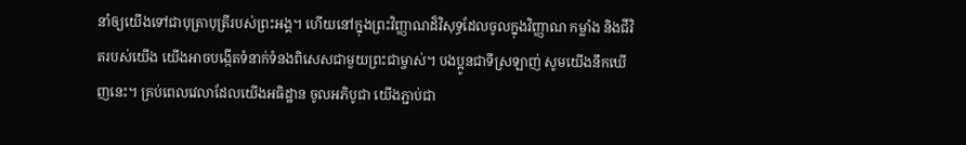នាំឲ្យយើងទៅជាបុត្រាបុត្រីរបស់ព្រះអង្គ។ ហើយនៅក្នុងព្រះវិញ្ញាណដ៏វិសុទ្ធដែលចូលក្នុងវិញ្ញាណ កម្លាំង និងជីវិតរបស់យើង យើងអាចបង្កើតទំនាក់ទំនងពិសេសជាមួយព្រះជាម្ចាស់។ បងប្អូនជាទីស្រឡាញ់ សូមយើងនឹកឃើញនេះ។ គ្រប់ពេលវេលាដែលយើងអធិដ្ឋាន ចូលអភិបូជា យើងភ្ជាប់ជា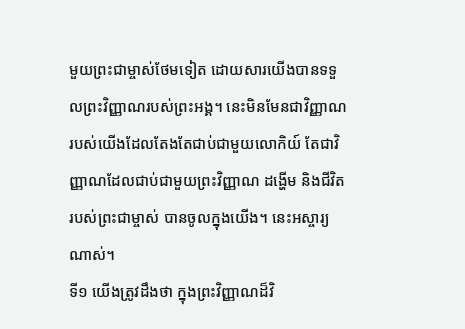មួយព្រះជាម្ចាស់ថែមទៀត ដោយសារយើងបានទទួលព្រះវិញ្ញាណរបស់ព្រះអង្គ។ នេះមិនមែនជាវិញ្ញាណរបស់យើងដែលតែងតែជាប់ជាមួយលោកិយ៍ តែជាវិញ្ញាណដែលជាប់ជាមួយព្រះវិញ្ញាណ ដង្ហើម និងជីវិតរបស់ព្រះជាម្ចាស់ បានចូលក្នុងយើង។ នេះអស្ចារ្យណាស់។
ទី១ យើងត្រូវដឹងថា ក្នុងព្រះវិញ្ញាណដ៏វិ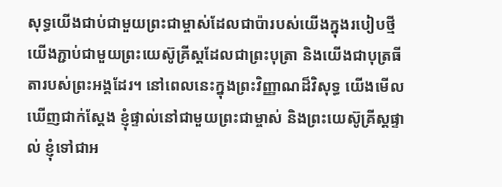សុទ្ធយើងជាប់ជាមួយព្រះជាម្ចាស់ដែលជាប៉ារបស់យើងក្នុងរបៀបថ្មី យើងភ្ជាប់ជាមួយព្រះយេស៊ូគ្រីស្តដែលជាព្រះបុត្រា និងយើងជាបុត្រធីតារបស់ព្រះអង្គដែរ។ នៅពេលនេះក្នុងព្រះវិញ្ញាណដ៏វិសុទ្ធ យើងមើលឃើញជាក់ស្តែង ខ្ញុំផ្ទាល់នៅជាមួយព្រះជាម្ចាស់ និងព្រះយេស៊ូគ្រីស្តផ្ទាល់ ខ្ញុំទៅជាអ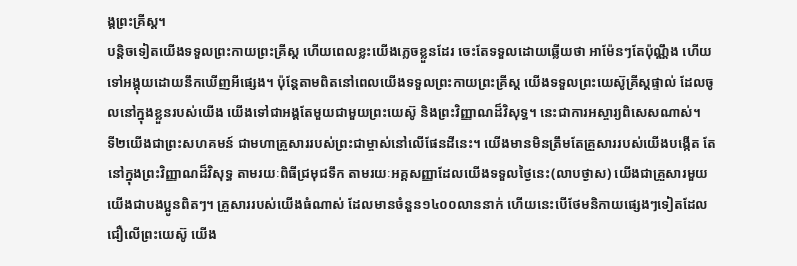ង្គព្រះគ្រីស្ត។
បន្តិចទៀតយើងទទួលព្រះកាយព្រះគ្រីស្ត ហើយពេលខ្លះយើងភ្លេចខ្លួនដែរ ចេះតែទទួលដោយឆ្លើយថា អាម៉ែនៗតែប៉ុណ្ណឹង ហើយទៅអង្គុយដោយនឹកឃើញអីផ្សេង។ ប៉ុន្តែតាមពិតនៅពេលយើងទទួលព្រះកាយព្រះគ្រីស្ត យើងទទួលព្រះយេស៊ូគ្រីស្តផ្ទាល់ ដែលចូលនៅក្នុងខ្លួនរបស់យើង យើងទៅជាអង្គតែមួយជាមួយព្រះយេស៊ូ និងព្រះវិញ្ញាណដ៏វិសុទ្ធ។ នេះជាការអស្ចារ្យពិសេសណាស់។
ទី២យើងជាព្រះសហគមន៍ ជាមហាគ្រួសាររបស់ព្រះជាម្ចាស់នៅលើផែនដីនេះ។ យើងមានមិនត្រឹមតែគ្រួសាររបស់យើងបង្កើត តែនៅក្នុងព្រះវិញ្ញាណដ៏វិសុទ្ធ តាមរយៈពិធីជ្រមុជទឹក តាមរយៈអគ្គសញ្ញាដែលយើងទទួលថ្ងៃនេះ(លាបថ្ងាស) យើងជាគ្រួសារមួយ យើងជាបងប្អូនពិតៗ។ គ្រួសាររបស់យើងធំណាស់ ដែលមានចំនួន១៤០០លាននាក់ ហើយនេះបើថែមនិកាយផ្សេងៗទៀតដែលជឿលើព្រះយេស៊ូ យើង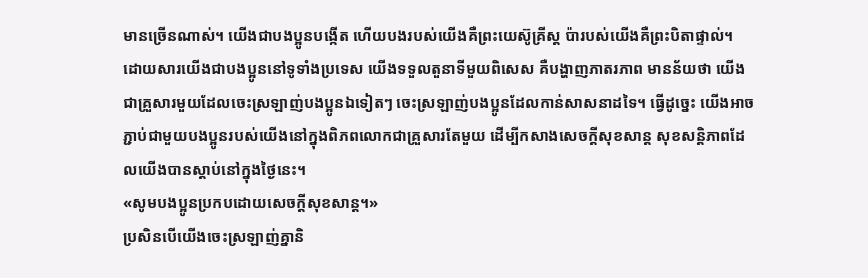មានច្រើនណាស់។ យើងជាបងប្អូនបង្កើត ហើយបងរបស់យើងគឺព្រះយេស៊ូគ្រីស្ត ប៉ារបស់យើងគឺព្រះបិតាផ្ទាល់។ ដោយសារយើងជាបងប្អូននៅទូទាំងប្រទេស យើងទទួលតួនាទីមួយពិសេស គឺបង្ហាញភាតរភាព មានន័យថា យើងជាគ្រួសារមួយដែលចេះស្រឡាញ់បងប្អូនឯទៀតៗ ចេះស្រឡាញ់បងប្អូនដែលកាន់សាសនាដទៃ។ ធ្វើដូច្នេះ យើងអាចភ្ជាប់ជាមួយបងប្អូនរបស់យើងនៅក្នុងពិភពលោកជាគ្រួសារតែមួយ ដើម្បីកសាងសេចក្តីសុខសាន្ត សុខសន្តិភាពដែលយើងបានស្តាប់នៅក្នុងថ្ងៃនេះ។
«សូមបងប្អូនប្រកបដោយសេចក្តីសុខសាន្ត។»
ប្រសិនបើយើងចេះស្រឡាញ់គ្នានិ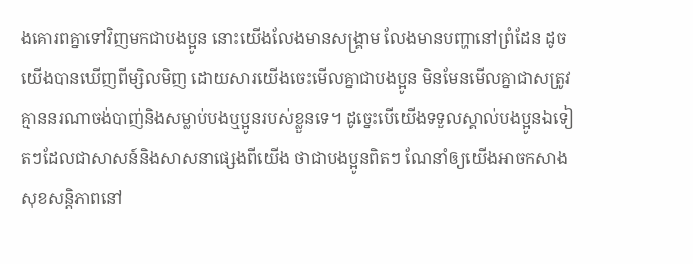ងគោរពគ្នាទៅវិញមកជាបងប្អូន នោះយើងលែងមានសង្គ្រាម លែងមានបញ្ហានៅព្រំដែន ដូចយើងបានឃើញពីម្សិលមិញ ដោយសារយើងចេះមើលគ្នាជាបងប្អូន មិនមែនមើលគ្នាជាសត្រូវ គ្មាននរណាចង់បាញ់និងសម្លាប់បងឬប្អូនរបស់ខ្លួនទេ។ ដូច្នេះបើយើងទទួលស្គាល់បងប្អូនឯទៀតៗដែលជាសាសន៍និងសាសនាផ្សេងពីយើង ថាជាបងប្អូនពិតៗ ណែនាំឲ្យយើងអាចកសាងសុខសន្តិភាពនៅ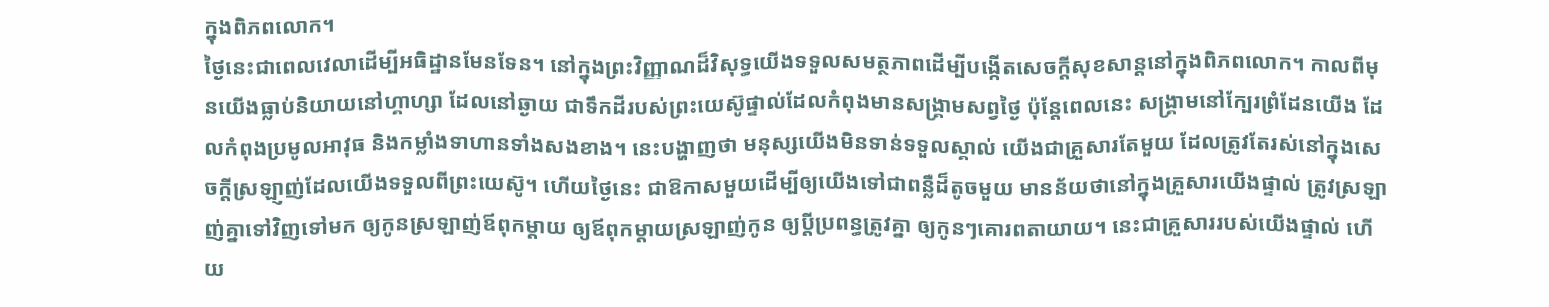ក្នុងពិភពលោក។
ថ្ងៃនេះជាពេលវេលាដើម្បីអធិដ្ឋានមែនទែន។ នៅក្នុងព្រះវិញ្ញាណដ៏វិសុទ្ធយើងទទួលសមត្ថភាពដើម្បីបង្កើតសេចក្តីសុខសាន្តនៅក្នុងពិភពលោក។ កាលពីមុនយើងធ្លាប់និយាយនៅហ្គាហ្សា ដែលនៅឆ្ងាយ ជាទឹកដីរបស់ព្រះយេស៊ូផ្ទាល់ដែលកំពុងមានសង្គ្រាមសព្វថ្ងៃ ប៉ុន្តែពេលនេះ សង្គ្រាមនៅក្បែរព្រំដែនយើង ដែលកំពុងប្រមូលអាវុធ និងកម្លាំងទាហានទាំងសងខាង។ នេះបង្ហាញថា មនុស្សយើងមិនទាន់ទទួលស្គាល់ យើងជាគ្រួសារតែមួយ ដែលត្រូវតែរស់នៅក្នុងសេចក្តីស្រឡា្ញញ់ដែលយើងទទួលពីព្រះយេស៊ូ។ ហើយថ្ងៃនេះ ជាឱកាសមួយដើម្បីឲ្យយើងទៅជាពន្លឺដ៏តូចមួយ មានន័យថានៅក្នុងគ្រួសារយើងផ្ទាល់ ត្រូវស្រឡាញ់គ្នាទៅវិញទៅមក ឲ្យកូនស្រឡាញ់ឪពុកម្តាយ ឲ្យឪពុកម្តាយស្រឡាញ់កូន ឲ្យប្តីប្រពន្ធត្រូវគ្នា ឲ្យកូនៗគោរពតាយាយ។ នេះជាគ្រួសាររបស់យើងផ្ទាល់ ហើយ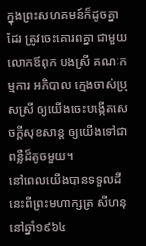ក្នុងព្រះសហគមន៍ក៏ដូចគ្នាដែរ ត្រូវចេះគោរពគ្នា ជាមួយលោកឪពុក បងស្រី គណៈកម្មការ អភិបាល ក្មេងចាស់ប្រុសស្រី ឲ្យយើងចេះបង្កើតសេចក្តីសុខសាន្ត ឲ្យយើងទៅជាពន្លឺដ៏តូចមួយ។
នៅពេលយើងបានទទួលដីនេះពីព្រះមហាក្សត្រ សីហនុ នៅឆ្នាំ១៩៦៤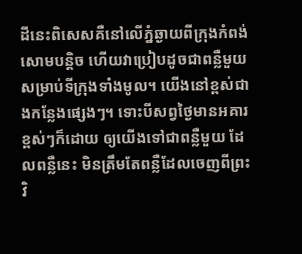ដីនេះពិសេសគឺនៅលើភ្នំឆ្ងាយពីក្រុងកំពង់សោមបន្តិច ហើយវាប្រៀបដូចជាពន្លឺមួយសម្រាប់ទីក្រុងទាំងមូល។ យើងនៅខ្ពស់ជាងកន្លែងផ្សេងៗ។ ទោះបីសព្វថ្ងៃមានអគារខ្ពស់ៗក៏ដោយ ឲ្យយើងទៅជាពន្លឺមួយ ដែលពន្លឺនេះ មិនត្រឹមតែពន្លឺដែលចេញពីព្រះវិ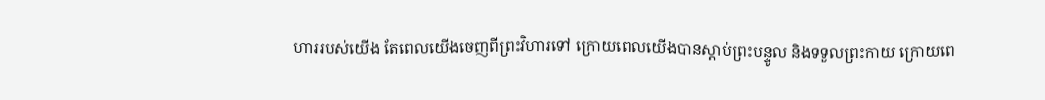ហាររបស់យើង តែពេលយើងចេញពីព្រះវិហារទៅ ក្រោយពេលយើងបានស្តាប់ព្រះបន្ទូល និងទទួលព្រះកាយ ក្រោយពេ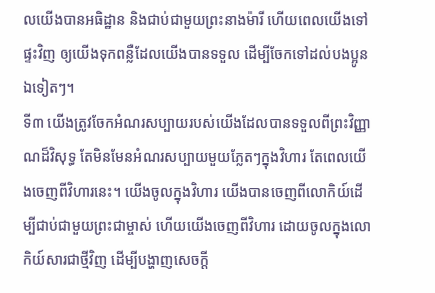លយើងបានអធិដ្ឋាន និងជាប់ជាមួយព្រះនាងម៉ារី ហើយពេលយើងទៅផ្ទះវិញ ឲ្យយើងទុកពន្លឺដែលយើងបានទទួល ដើម្បីចែកទៅដល់បងប្អូនឯទៀតៗ។
ទី៣ យើងត្រូវចែកអំណរសប្បាយរបស់យើងដែលបានទទួលពីព្រះវិញ្ញាណដ៏វិសុទ្ធ តែមិនមែនអំណរសប្បាយមួយភ្លែតៗក្នុងវិហារ តែពេលយើងចេញពីវិហារនេះ។ យើងចូលក្នុងវិហារ យើងបានចេញពីលោកិយ៍ដើម្បីជាប់ជាមួយព្រះជាម្ចាស់ ហើយយើងចេញពីវិហារ ដោយចូលក្នុងលោកិយ៍សារជាថ្មីវិញ ដើម្បីបង្ហាញសេចក្តី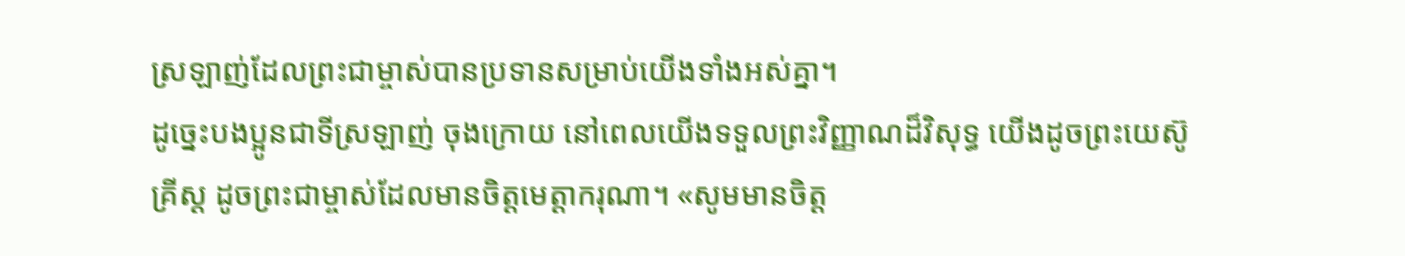ស្រឡាញ់ដែលព្រះជាម្ចាស់បានប្រទានសម្រាប់យើងទាំងអស់គ្នា។
ដូច្នេះបងប្អូនជាទីស្រឡាញ់ ចុងក្រោយ នៅពេលយើងទទួលព្រះវិញ្ញាណដ៏វិសុទ្ធ យើងដូចព្រះយេស៊ូគ្រីស្ត ដូចព្រះជាម្ចាស់ដែលមានចិត្តមេត្តាករុណា។ «សូមមានចិត្ត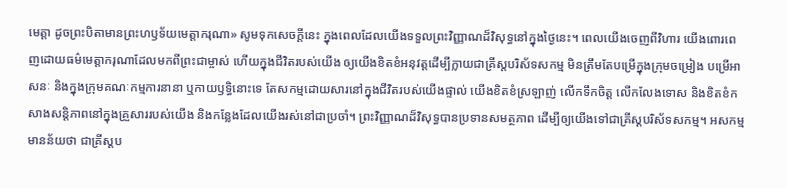មេត្តា ដូចព្រះបិតាមានព្រះហឫទ័យមេត្តាករុណា» សូមទុកសេចក្តីនេះ ក្នុងពេលដែលយើងទទួលព្រះវិញ្ញាណដ៏វិសុទ្ធនៅក្នុងថ្ងៃនេះ។ ពេលយើងចេញពីវិហារ យើងពោរពេញដោយធម៌មេត្តាករុណាដែលមកពីព្រះជាម្ចាស់ ហើយក្នុងជីវិតរបស់យើង ឲ្យយើងខិតខំអនុវត្តដើម្បីក្លាយជាគ្រីស្តបរិស័ទសកម្ម មិនត្រឹមតែបម្រើក្នុងក្រុមចម្រៀង បម្រើអាសនៈ និងក្នុងក្រុមគណៈកម្មការនានា ឬកាយឫទ្ធិនោះទេ តែសកម្មដោយសារនៅក្នុងជីវិតរបស់យើងផ្ទាល់ យើងខិតខំស្រឡាញ់ លើកទឹកចិត្ត លើកលែងទោស និងខិតខំកសាងសន្តិភាពនៅក្នុងគ្រួសាររបស់យើង និងកន្លែងដែលយើងរស់នៅជាប្រចាំ។ ព្រះវិញ្ញាណដ៏វិសុទ្ធបានប្រទានសមត្ថភាព ដើម្បីឲ្យយើងទៅជាគ្រីស្តបរិស័ទសកម្ម។ អសកម្ម មានន័យថា ជាគ្រីស្តប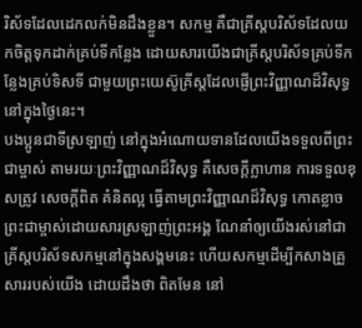រិស័ទដែលដេកលក់មិនដឹងខ្លួន។ សកម្ម គឺជាគ្រីស្តបរិស័ទដែលយកចិត្តទុកដាក់គ្រប់ទីកន្លែង ដោយសារយើងជាគ្រីស្តបរិស័ទគ្រប់ទីកន្លែងគ្រប់ទិសទី ជាមួយព្រះយេស៊ូគ្រីស្តដែលផ្ញើព្រះវិញ្ញាណដ៏វិសុទ្ធនៅក្នុងថ្ងៃនេះ។
បងប្អូនជាទីស្រឡាញ់ នៅក្នុងអំណោយទានដែលយើងទទួលពីព្រះជាម្ចាស់ តាមរយៈព្រះវិញ្ញាណដ៏វិសុទ្ធ គឺសេចក្តីក្លាហាន ការទទួលខុសត្រូវ សេចក្តីពិត គំនិតល្អ ធ្វើតាមព្រះវិញ្ញាណដ៏វិសុទ្ធ កោតខ្លាចព្រះជាម្ចាស់ដោយសារស្រឡាញ់ព្រះអង្គ ណែនាំឲ្យយើងរស់នៅជាគ្រីស្តបរិស័ទសកម្មនៅក្នុងសង្គមនេះ ហើយសកម្មដើម្បីកសាងគ្រួសាររបស់យើង ដោយដឹងថា ពិតមែន នៅ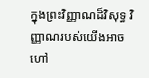ក្នុងព្រះវិញ្ញាណដ៏វិសុទ្ធ វិញ្ញាណរបស់យើងអាចហៅ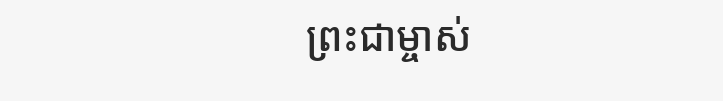ព្រះជាម្ចាស់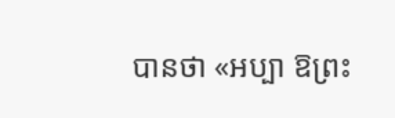បានថា «អប្បា ឱព្រះ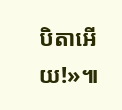បិតាអើយ!»៕